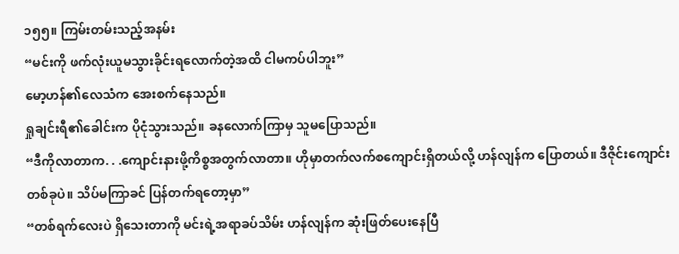၁၅၅။ ကြမ်းတမ်းသည့်အနမ်း
“မင်းကို ဖက်လုံးယူမသွားခိုင်းရလောက်တဲ့အထိ ငါမကပ်ပါဘူး”
မော့ဟန်၏လေသံက အေးစက်နေသည်။
ရှုချင်းရီ၏ခေါင်းက ပိုငုံသွားသည်။ ခနလောက်ကြာမှ သူမပြောသည်။
“ဒီကိုလာတာက. . .ကျောင်းနားဖို့ကိစ္စအတွက်လာတာ။ ဟိုမှာတက်လက်စကျောင်းရှိတယ်လို့ ဟန်လျန်က ပြောတယ်။ ဒီဇိုင်းကျောင်းတစ်ခုပဲ။ သိပ်မကြာခင် ပြန်တက်ရတော့မှာ”
“တစ်ရက်လေးပဲ ရှိသေးတာကို မင်းရဲ့အရာခပ်သိမ်း ဟန်လျန်က ဆုံးဖြတ်ပေးနေပြီ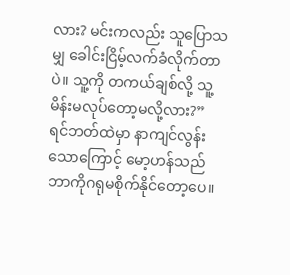လား? မင်းကလည်း သူပြောသမျှ ခေါင်းငြိမ့်လက်ခံလိုက်တာပဲ။ သူ့ကို တကယ်ချစ်လို့ သူ့မိန်းမလုပ်တော့မလို့လား?”
ရင်ဘတ်ထဲမှာ နာကျင်လွန်းသောကြောင့် မော့ဟန်သည် ဘာကိုဂရုမစိုက်နိုင်တော့ပေ။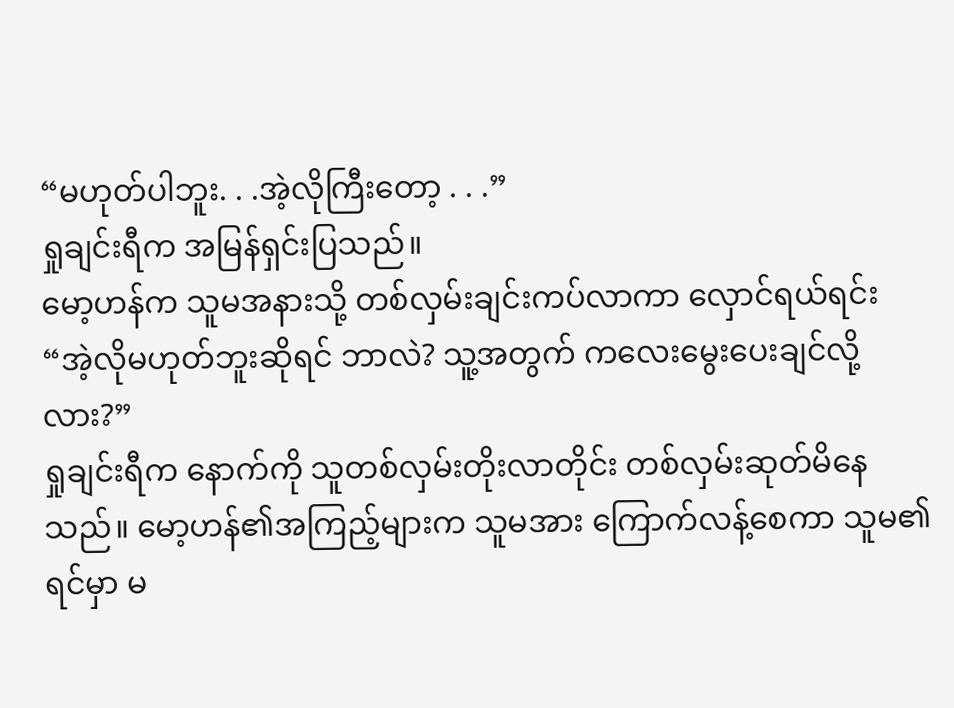“မဟုတ်ပါဘူး. . .အဲ့လိုကြီးတော့ . . .”
ရှုချင်းရီက အမြန်ရှင်းပြသည်။
မော့ဟန်က သူမအနားသို့ တစ်လှမ်းချင်းကပ်လာကာ လှောင်ရယ်ရင်း
“အဲ့လိုမဟုတ်ဘူးဆိုရင် ဘာလဲ? သူ့အတွက် ကလေးမွေးပေးချင်လို့လား?”
ရှုချင်းရီက နောက်ကို သူတစ်လှမ်းတိုးလာတိုင်း တစ်လှမ်းဆုတ်မိနေသည်။ မော့ဟန်၏အကြည့်များက သူမအား ကြောက်လန့်စေကာ သူမ၏ရင်မှာ မ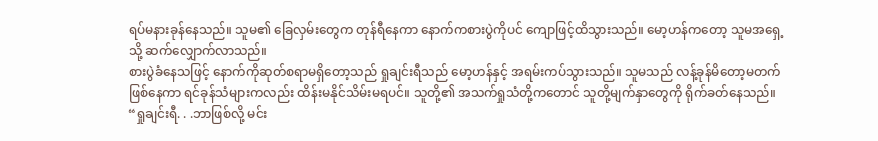ရပ်မနားခုန်နေသည်။ သူမ၏ ခြေလှမ်းတွေက တုန်ရီနေကာ နောက်ကစားပွဲကိုပင် ကျောဖြင့်ထိသွားသည်။ မော့ဟန်ကတော့ သူမအရှေ့သို့ ဆက်လျှောက်လာသည်။
စားပွဲခံနေသဖြင့် နောက်ကိုဆုတ်စရာမရှိတော့သည် ရှုချင်းရီသည် မော့ဟန်နှင့် အရမ်းကပ်သွားသည်။ သူမသည် လန့်ခုန်မိတော့မတက်ဖြစ်နေကာ ရင်ခုန်သံများကလည်း ထိန်းမနိုင်သိမ်းမရပင်။ သူတို့၏ အသက်ရှုသံတို့ကတောင် သူတို့မျက်နှာတွေကို ရိုက်ခတ်နေသည်။
“ရှုချင်းရီ. . .ဘာဖြစ်လို့ မင်း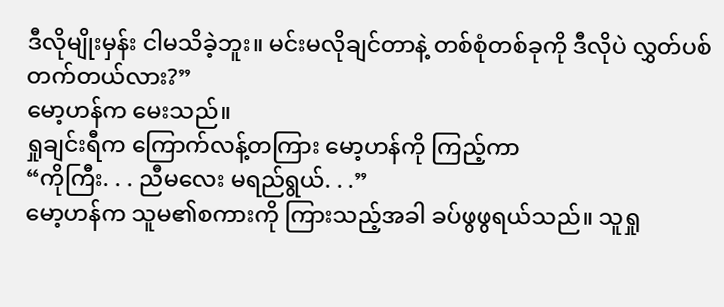ဒီလိုမျိုးမှန်း ငါမသိခဲ့ဘူး။ မင်းမလိုချင်တာနဲ့ တစ်စုံတစ်ခုကို ဒီလိုပဲ လွှတ်ပစ်တက်တယ်လား?”
မော့ဟန်က မေးသည်။
ရှုချင်းရီက ကြောက်လန့်တကြား မော့ဟန်ကို ကြည့်ကာ
“ကိုကြီး. . . ညီမလေး မရည်ရွယ်. . .”
မော့ဟန်က သူမ၏စကားကို ကြားသည့်အခါ ခပ်ဖွဖွရယ်သည်။ သူရှု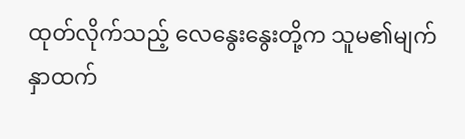ထုတ်လိုက်သည့် လေနွေးနွေးတို့က သူမ၏မျက်နှာထက်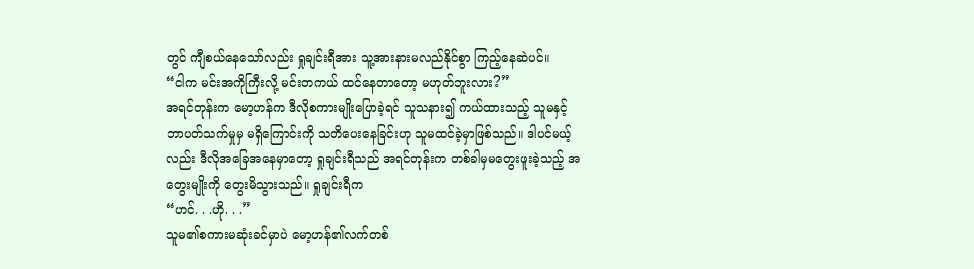တွင် ကျီစယ်နေသော်လည်း ရှုချင်းရီအား သူ့အားနားမလည်နိုင်စွာ ကြည့်နေဆဲပင်။
“ငါက မင်းအကိုကြီးလို့ မင်းတကယ် ထင်နေတာတော့ မဟုတ်ဘူးလား?”
အရင်တုန်းက မော့ဟန်က ဒီလိုစကားမျိုးပြောခဲ့ရင် သူသနား၍ ကယ်ထားသည့် သူမနှင့် ဘာပတ်သက်မှုမှ မရှိကြောင်းကို သတိပေးနေခြင်းဟု သူမထင်ခဲ့မှာဖြစ်သည်။ ဒါပင်မယ့်လည်း ဒီလိုအခြေအနေမှာတော့ ရှုချင်းရီသည် အရင်တုန်းက တစ်ခါမှမတွေးဖူးခဲ့သည့် အတွေးမျိုးကို တွေးမိသွားသည်။ ရှုချင်းရီက
“ဟင်. . .ဟို. . .”
သူမ၏စကားမဆုံးခင်မှာပဲ မော့ဟန်၏လက်တစ်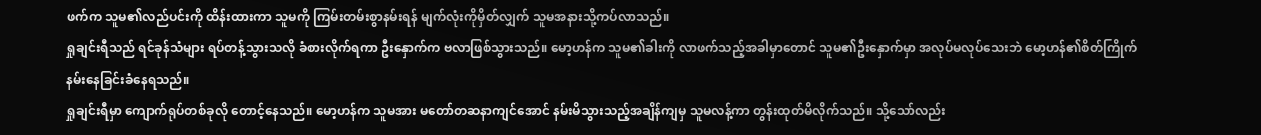ဖက်က သူမ၏လည်ပင်းကို ထိန်းထားကာ သူမကို ကြမ်းတမ်းစွာနမ်းရန် မျက်လုံးကိုမှိတ်လျှက် သူမအနားသို့ကပ်လာသည်။
ရှုချင်းရီသည် ရင်ခုန်သံများ ရပ်တန့်သွားသလို ခံစားလိုက်ရကာ ဦးနှောက်က ဗလာဖြစ်သွားသည်။ မော့ဟန်က သူမ၏ခါးကို လာဖက်သည့်အခါမှာတောင် သူမ၏ဦးနှောက်မှာ အလုပ်မလုပ်သေးဘဲ မော့ဟန်၏စိတ်ကြိုက်နမ်းနေခြင်းခံနေရသည်။
ရှုချင်းရီမှာ ကျောက်ရုပ်တစ်ခုလို တောင့်နေသည်။ မော့ဟန်က သူမအား မတော်တဆနာကျင်အောင် နမ်းမိသွားသည့်အချိန်ကျမှ သူမလန့်ကာ တွန်းထုတ်မိလိုက်သည်။ သို့သော်လည်း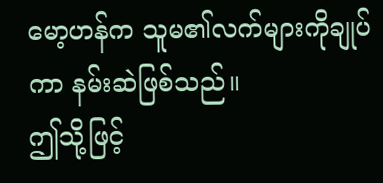မော့ဟန်က သူမ၏လက်များကိုချုပ်ကာ နမ်းဆဲဖြစ်သည်။
ဤသို့ဖြင့်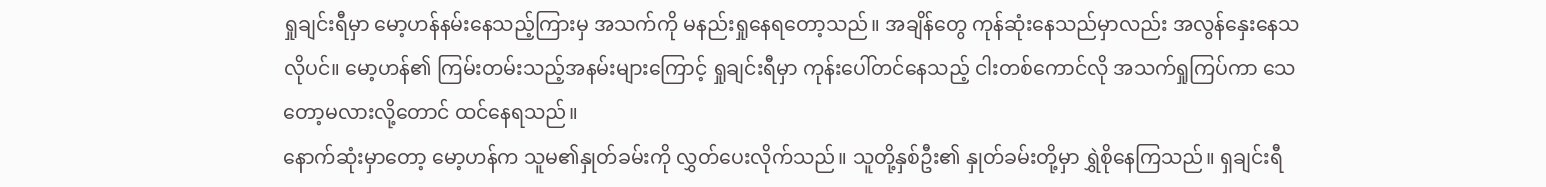ရှုချင်းရီမှာ မော့ဟန်နမ်းနေသည့်ကြားမှ အသက်ကို မနည်းရှုနေရတော့သည်။ အချိန်တွေ ကုန်ဆုံးနေသည်မှာလည်း အလွန်နှေးနေသလိုပင်။ မော့ဟန်၏ ကြမ်းတမ်းသည့်အနမ်းများကြောင့် ရှုချင်းရီမှာ ကုန်းပေါ်တင်နေသည့် ငါးတစ်ကောင်လို အသက်ရှုကြပ်ကာ သေတော့မလားလို့တောင် ထင်နေရသည်။
နောက်ဆုံးမှာတော့ မော့ဟန်က သူမ၏နှုတ်ခမ်းကို လွှတ်ပေးလိုက်သည်။ သူတို့နှစ်ဦး၏ နှုတ်ခမ်းတို့မှာ ရွှဲစိုနေကြသည်။ ရှချင်းရီ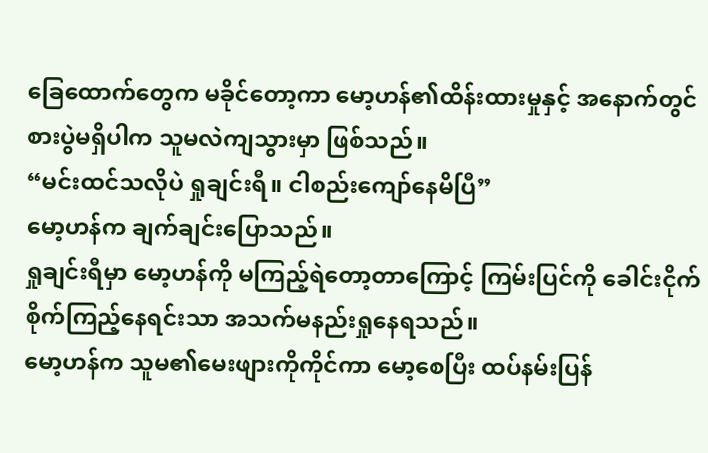ခြေထောက်တွေက မခိုင်တော့ကာ မော့ဟန်၏ထိန်းထားမှုနှင့် အနောက်တွင်စားပွဲမရှိပါက သူမလဲကျသွားမှာ ဖြစ်သည်။
“မင်းထင်သလိုပဲ ရှုချင်းရီ။ ငါစည်းကျော်နေမိပြီ”
မော့ဟန်က ချက်ချင်းပြောသည်။
ရှုချင်းရီမှာ မော့ဟန်ကို မကြည့်ရဲတော့တာကြောင့် ကြမ်းပြင်ကို ခေါင်းငိုက်စိုက်ကြည့်နေရင်းသာ အသက်မနည်းရှုနေရသည်။
မော့ဟန်က သူမ၏မေးဖျားကိုကိုင်ကာ မော့စေပြီး ထပ်နမ်းပြန်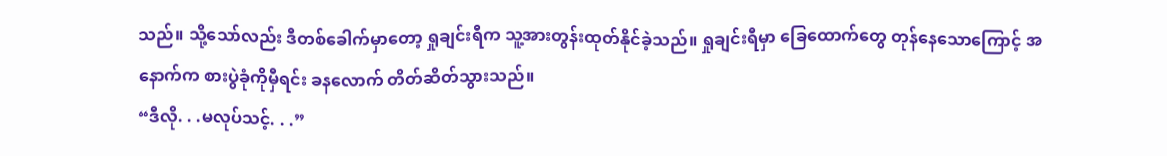သည်။ သို့သော်လည်း ဒီတစ်ခေါက်မှာတော့ ရှုချင်းရီက သူ့အားတွန်းထုတ်နိုင်ခဲ့သည်။ ရှုချင်းရီမှာ ခြေထောက်တွေ တုန်နေသောကြောင့် အနောက်က စားပွဲခုံကိုမှီရင်း ခနလောက် တိတ်ဆိတ်သွားသည်။
“ဒီလို. . .မလုပ်သင့်. . .”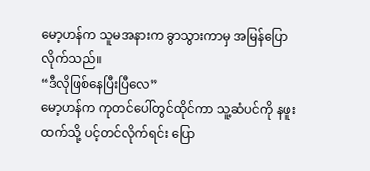မော့ဟန်က သူမအနားက ခွာသွားကာမှ အမြန်ပြောလိုက်သည်။
“ဒီလိုဖြစ်နေပြီးပြီလေ”
မော့ဟန်က ကုတင်ပေါ်တွင်ထိုင်ကာ သူ့ဆံပင်ကို နဖူးထက်သို့ ပင့်တင်လိုက်ရင်း ပြော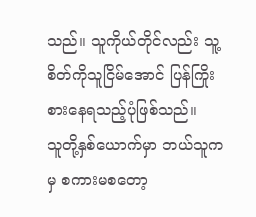သည်။ သူကိုယ်တိုင်လည်း သူ့စိတ်ကိုသူငြိမ်အောင် ပြန်ကြိုးစားနေရသည့်ပုံဖြစ်သည်။
သူတို့နှစ်ယောက်မှာ ဘယ်သူကမှ စကားမစတော့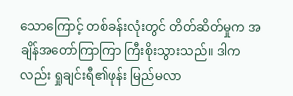သောကြောင့် တစ်ခန်းလုံးတွင် တိတ်ဆိတ်မှုက အချိန်အတော်ကြာကြာ ကြီးစိုးသွားသည်။ ဒါကလည်း ရှုချင်းရီ၏ဖုန်း မြည်မလာ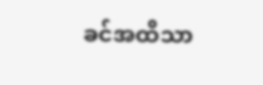ခင်အထိသာ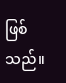ဖြစ်သည်။